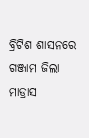ବ୍ରିଟିଶ ଶାସନରେ ଗଞ୍ଜାମ ଜିଲା ମାଡ୍ରାସ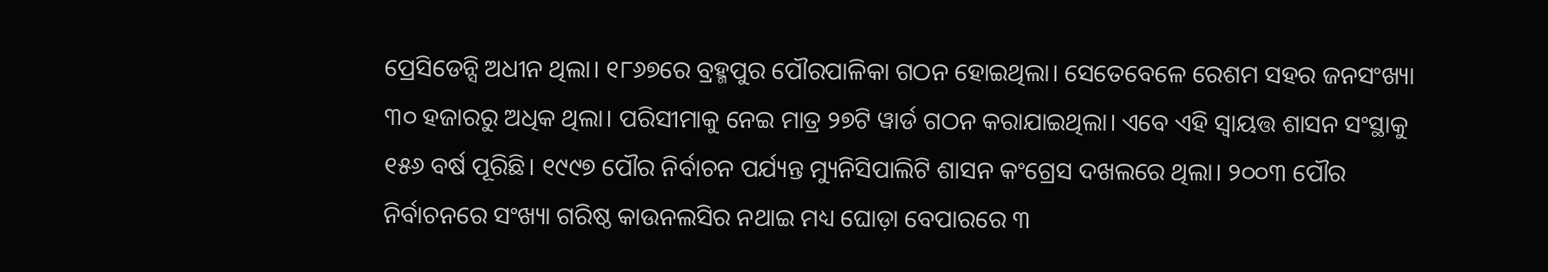ପ୍ରେସିଡେନ୍ସି ଅଧୀନ ଥିଲା। ୧୮୬୭ରେ ବ୍ରହ୍ମପୁର ପୌରପାଳିକା ଗଠନ ହୋଇଥିଲା। ସେତେବେଳେ ରେଶମ ସହର ଜନସଂଖ୍ୟା ୩୦ ହଜାରରୁ ଅଧିକ ଥିଲା। ପରିସୀମାକୁ ନେଇ ମାତ୍ର ୨୭ଟି ୱାର୍ଡ ଗଠନ କରାଯାଇଥିଲା। ଏବେ ଏହି ସ୍ବାୟତ୍ତ ଶାସନ ସଂସ୍ଥାକୁ ୧୫୬ ବର୍ଷ ପୂରିଛି। ୧୯୯୭ ପୌର ନିର୍ବାଚନ ପର୍ଯ୍ୟନ୍ତ ମ୍ୟୁନିସିପାଲିଟି ଶାସନ କଂଗ୍ରେସ ଦଖଲରେ ଥିଲା। ୨୦୦୩ ପୌର ନିର୍ବାଚନରେ ସଂଖ୍ୟା ଗରିଷ୍ଠ କାଉନଲସିର ନଥାଇ ମଧ୍ୟ ଘୋଡ଼ା ବେପାରରେ ୩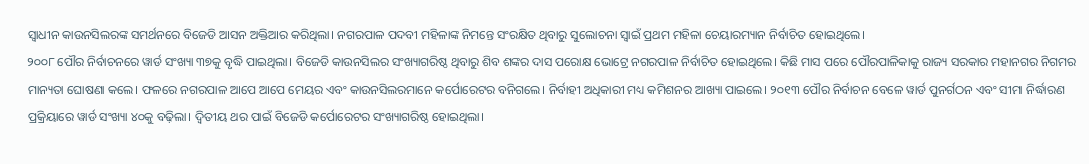ସ୍ବାଧୀନ କାଉନସିଲରଙ୍କ ସମର୍ଥନରେ ବିଜେଡି ଆସନ ଅକ୍ତିଆର କରିଥିଲା। ନଗରପାଳ ପଦବୀ ମହିଳାଙ୍କ ନିମନ୍ତେ ସଂରକ୍ଷିତ ଥିବାରୁ ସୁଲୋଚନା ସ୍ବାଇଁ ପ୍ରଥମ ମହିଳା ଚେୟାରମ୍ୟାନ ନିର୍ବାଚିତ ହୋଇଥିଲେ।
୨୦୦୮ ପୌର ନିର୍ବାଚନରେ ୱାର୍ଡ ସଂଖ୍ୟା ୩୭କୁ ବୃଦ୍ଧି ପାଇଥିଲା। ବିଜେଡି କାଉନସିଲର ସଂଖ୍ୟାଗରିଷ୍ଠ ଥିବାରୁ ଶିବ ଶଙ୍କର ଦାସ ପରୋକ୍ଷ ଭୋଟ୍ରେ ନଗରପାଳ ନିର୍ବାଚିତ ହୋଇଥିଲେ। କିଛି ମାସ ପରେ ପୌରପାଳିକାକୁ ରାଜ୍ୟ ସରକାର ମହାନଗର ନିଗମର ମାନ୍ୟତା ଘୋଷଣା କଲେ। ଫଳରେ ନଗରପାଳ ଆପେ ଆପେ ମେୟର ଏବଂ କାଉନସିଲରମାନେ କର୍ପୋରେଟର ବନିଗଲେ। ନିର୍ବାହୀ ଅଧିକାରୀ ମଧ୍ୟ କମିଶନର ଆଖ୍ୟା ପାଇଲେ। ୨୦୧୩ ପୌର ନିର୍ବାଚନ ବେଳେ ୱାର୍ଡ ପୁନର୍ଗଠନ ଏବଂ ସୀମା ନିର୍ଦ୍ଧାରଣ ପ୍ରକ୍ରିୟାରେ ୱାର୍ଡ ସଂଖ୍ୟା ୪୦କୁ ବଢ଼ିଲା। ଦ୍ୱିତୀୟ ଥର ପାଇଁ ବିଜେଡି କର୍ପୋରେଟର ସଂଖ୍ୟାଗରିଷ୍ଠ ହୋଇଥିଲା।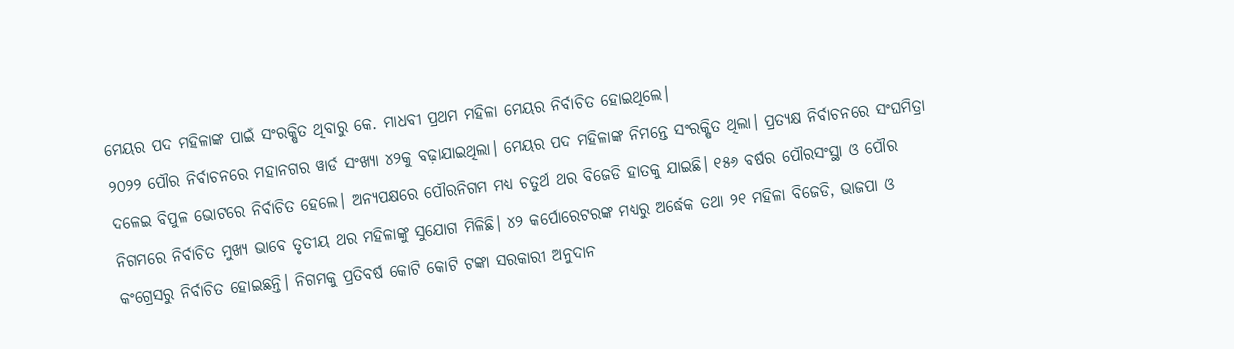ମେୟର ପଦ ମହିଳାଙ୍କ ପାଇଁ ସଂରକ୍ଷିତ ଥିବାରୁ କେ. ମାଧବୀ ପ୍ରଥମ ମହିଳା ମେୟର ନିର୍ବାଚିତ ହୋଇଥିଲେ।
୨୦୨୨ ପୌର ନିର୍ବାଚନରେ ମହାନଗର ୱାର୍ଡ ସଂଖ୍ୟା ୪୨କୁ ବଢ଼ାଯାଇଥିଲା। ମେୟର ପଦ ମହିଳାଙ୍କ ନିମନ୍ତେ ସଂରକ୍ଷିତ ଥିଲା। ପ୍ରତ୍ୟକ୍ଷ ନିର୍ବାଚନରେ ସଂଘମିତ୍ରା ଦଳେଇ ବିପୁଳ ଭୋଟରେ ନିର୍ବାଚିତ ହେଲେ। ଅନ୍ୟପକ୍ଷରେ ପୌରନିଗମ ମଧ୍ୟ ଚତୁର୍ଥ ଥର ବିଜେଡି ହାତକୁ ଯାଇଛି। ୧୫୬ ବର୍ଷର ପୌରସଂସ୍ଥା ଓ ପୌର ନିଗମରେ ନିର୍ବାଚିତ ମୁଖ୍ୟ ଭାବେ ତୃତୀୟ ଥର ମହିଳାଙ୍କୁ ସୁଯୋଗ ମିଳିଛି। ୪୨ କର୍ପୋରେଟରଙ୍କ ମଧ୍ୟରୁ ଅର୍ଦ୍ଧେକ ତଥା ୨୧ ମହିଳା ବିଜେଡି, ଭାଜପା ଓ କଂଗ୍ରେସରୁ ନିର୍ବାଚିତ ହୋଇଛନ୍ତି। ନିଗମକୁ ପ୍ରତିବର୍ଷ କୋଟି କୋଟି ଟଙ୍କା ସରକାରୀ ଅନୁଦାନ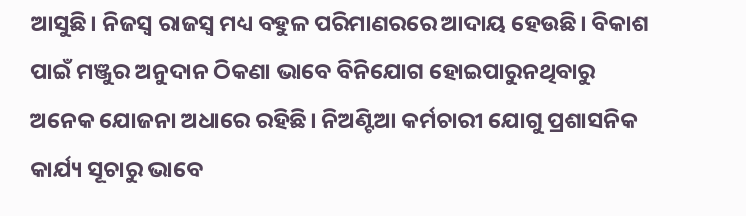ଆସୁଛି। ନିଜସ୍ବ ରାଜସ୍ବ ମଧ୍ୟ ବହୁଳ ପରିମାଣରରେ ଆଦାୟ ହେଉଛି। ବିକାଶ ପାଇଁ ମଞ୍ଜୁର ଅନୁଦାନ ଠିକଣା ଭାବେ ବିନିଯୋଗ ହୋଇପାରୁନଥିବାରୁ ଅନେକ ଯୋଜନା ଅଧାରେ ରହିଛି। ନିଅଣ୍ଟିଆ କର୍ମଚାରୀ ଯୋଗୁ ପ୍ରଶାସନିକ କାର୍ଯ୍ୟ ସୂଚାରୁ ଭାବେ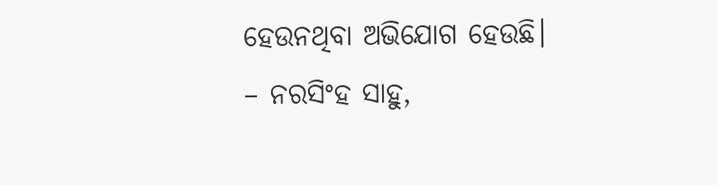ହେଉନଥିବା ଅଭିଯୋଗ ହେଉଛି।
– ନରସିଂହ ସାହୁ,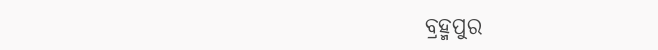ବ୍ରହ୍ମପୁର